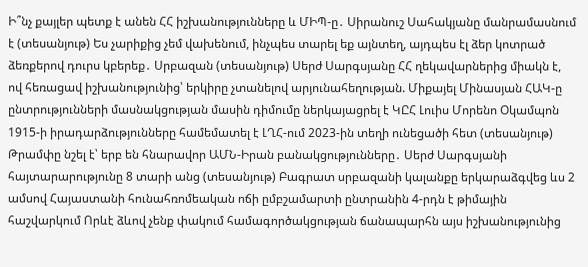Ի՞նչ քայլեր պետք է անեն ՀՀ իշխանությունները և ՄԻՊ-ը․ Սիրանուշ Սահակյանը մանրամասնում է (տեսանյութ) Ես չարիքից չեմ վախենում, ինչպես տարել եք այնտեղ, այդպես էլ ձեր կոտրած ձեռքերով դուրս կբերեք․ Սրբազան (տեսանյութ) Սերժ Սարգսյանը ՀՀ ղեկավարներից միակն է, ով հեռացավ իշխանությունից՝ երկիրը չտանելով արյունահեղության. Միքայել Մինասյան ՀԱԿ-ը ընտրությունների մասնակցության մասին դիմումը ներկայացրել է ԿԸՀ Լուիս Մորենո Օկամպոն 1915-ի իրադարձությունները համեմատել է ԼՂՀ-ում 2023-ին տեղի ունեցածի հետ (տեսանյութ) Թրամփը նշել է՝ երբ են հնարավոր ԱՄՆ-Իրան բանակցությունները․ Սերժ Սարգսյանի հայտարարությունը 8 տարի անց (տեսանյութ) Բագրատ սրբազանի կալանքը երկարաձգվեց ևս 2 ամսով Հայաստանի հունահռոմեական ոճի ըմբշամարտի ընտրանին 4-րդն է թիմային հաշվարկում Որևէ ձևով չենք փակում համագործակցության ճանապարհն այս իշխանությունից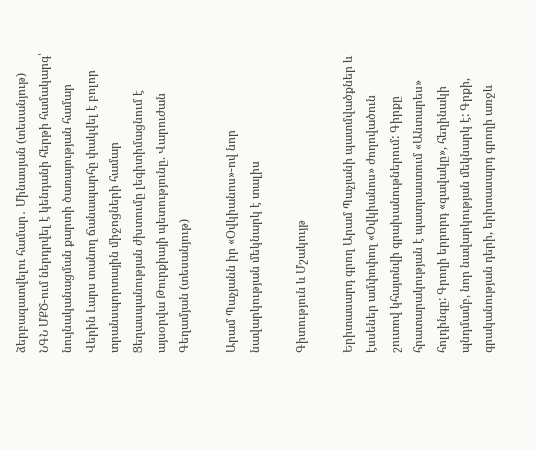ձերբազատվելու համար․ Մինասյան (տեսանյութ) ՆԳՆ ՄՔԾ-ում ներդրվել է կենդանի հերթի համակարգ՝ նույնականացման քարտի ծառայության համար Վերին Լարս տանող ճանապարհը փակվել է բոլոր տրանսպորտային միջոցների համար Ցեղասպանության ժխտումը լեգիտիմացնում է այսօրվա Թուրքիայի պետությունը. Վարուժան Գեղամյան (տեսանյութ)

Արամ Պաչյանն իր «Օվկիանոս»-ով նոր նավարկության մեկնարկ է տալիս

Գիտություն և Մշակույթ

Երիտասարդ գրող Արամ Պաչյանի պատմվածքներ և էսսեներ ամփոփող «Օվկիանոս» ժողովածուն շուտով կհայտնվի գրախանութներում: Գիրքը հրատարակության է պատրաստում «Անտարես» հոլդինգը: Գրողի երրորդ «զավակը», հեղինակի պնդմամբ, նոր նավարկության մեկնարկ է: Գրքի, գրականության դերի, երիտասարդ գրողի առջև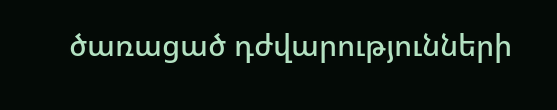ծառացած դժվարությունների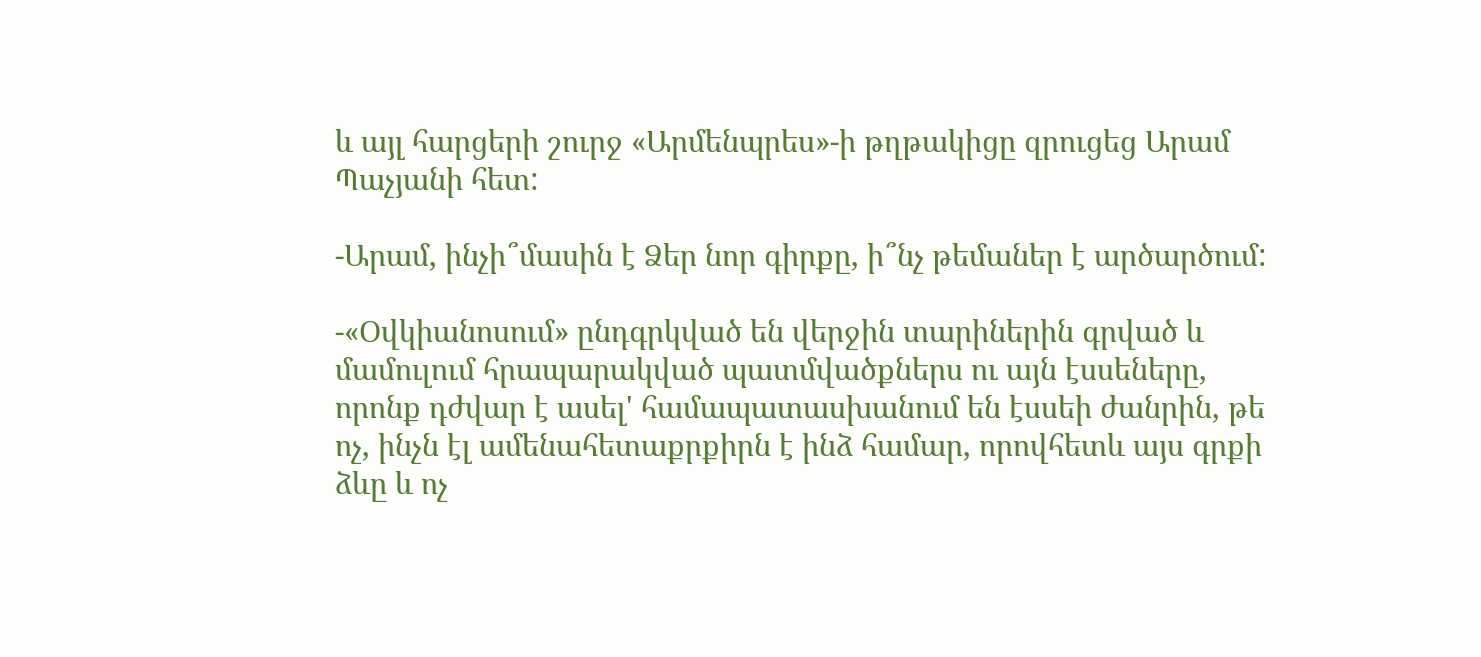և այլ հարցերի շուրջ «Արմենպրես»-ի թղթակիցը զրուցեց Արամ Պաչյանի հետ:

-Արամ, ինչի՞մասին է Ձեր նոր գիրքը, ի՞նչ թեմաներ է արծարծում:

-«Օվկիանոսում» ընդգրկված են վերջին տարիներին գրված և մամուլում հրապարակված պատմվածքներս ու այն էսսեները, որոնք դժվար է ասել' համապատասխանում են էսսեի ժանրին, թե ոչ, ինչն էլ ամենահետաքրքիրն է ինձ համար, որովհետև այս գրքի ձևը և ոչ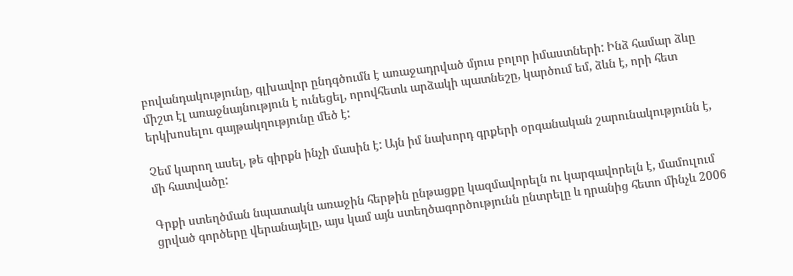բովանդակությունը, գլխավոր ընդգծումն է առաջադրված մյուս բոլոր իմաստների: Ինձ համար ձևը միշտ էլ առաջնայնություն է ունեցել, որովհետև արձակի պատնեշը, կարծում եմ, ձևն է, որի հետ երկխոսելու գայթակղությունը մեծ է:

Չեմ կարող ասել, թե գիրքն ինչի մասին է: Այն իմ նախորդ գրքերի օրգանական շարունակությունն է, մի հատվածը:

Գրքի ստեղծման նպատակն առաջին հերթին ընթացքը կազմավորելն ու կարգավորելն է, մամուլում ցրված գործերը վերանայելը, այս կամ այն ստեղծագործությունն ընտրելը և դրանից հետո մինչև 2006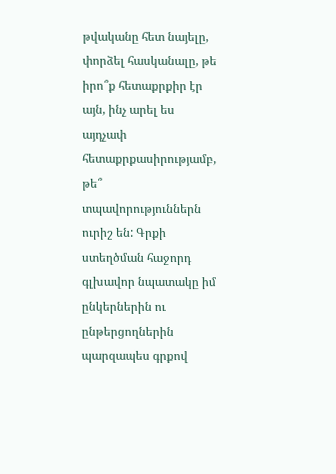թվականը հետ նայելը, փորձել հասկանալը, թե իրո՞ք հետաքրքիր էր այն, ինչ արել ես այդչափ հետաքրքասիրությամբ, թե՞ տպավորություններն ուրիշ են: Գրքի ստեղծման հաջորդ գլխավոր նպատակը իմ ընկերներին ու ընթերցողներին պարզապես գրքով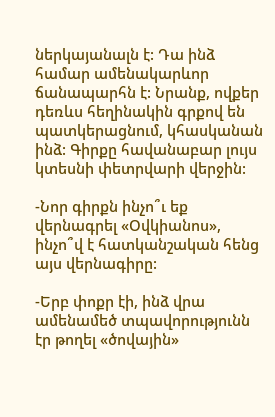ներկայանալն է: Դա ինձ համար ամենակարևոր ճանապարհն է: Նրանք, ովքեր դեռևս հեղինակին գրքով են պատկերացնում, կհասկանան ինձ: Գիրքը հավանաբար լույս կտեսնի փետրվարի վերջին:

-Նոր գիրքն ինչո՞ւ եք վերնագրել «Օվկիանոս», ինչո՞վ է հատկանշական հենց այս վերնագիրը:

-Երբ փոքր էի, ինձ վրա ամենամեծ տպավորությունն էր թողել «ծովային»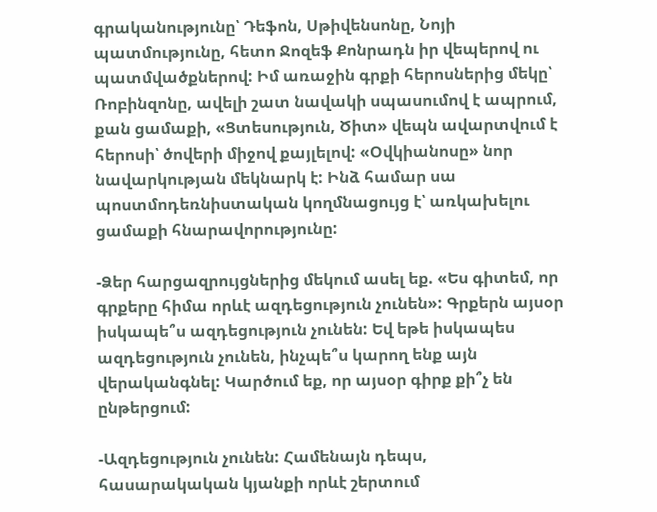գրականությունը՝ Դեֆոն, Սթիվենսոնը, Նոյի պատմությունը, հետո Ջոզեֆ Քոնրադն իր վեպերով ու պատմվածքներով: Իմ առաջին գրքի հերոսներից մեկը՝ Ռոբինզոնը, ավելի շատ նավակի սպասումով է ապրում, քան ցամաքի, «Ցտեսություն, Ծիտ» վեպն ավարտվում է հերոսի՝ ծովերի միջով քայլելով: «Օվկիանոսը» նոր նավարկության մեկնարկ է: Ինձ համար սա պոստմոդեռնիստական կողմնացույց է՝ առկախելու ցամաքի հնարավորությունը:

-Ձեր հարցազրույցներից մեկում ասել եք. «Ես գիտեմ, որ գրքերը հիմա որևէ ազդեցություն չունեն»: Գրքերն այսօր իսկապե՞ս ազդեցություն չունեն: Եվ եթե իսկապես ազդեցություն չունեն, ինչպե՞ս կարող ենք այն վերականգնել: Կարծում եք, որ այսօր գիրք քի՞չ են ընթերցում:

-Ազդեցություն չունեն: Համենայն դեպս, հասարակական կյանքի որևէ շերտում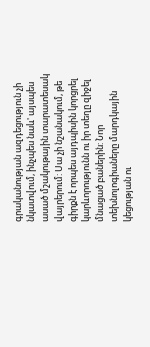գրականության ազդեցություն չի նկատվում, ինչպես նաև' այսպես ասած մշակութային տարատեսակ վայրերում: Սա չի նշանակում, թե գիրքն է որպես այդպիսին կորցրել կարևորությունն ու իր տեղը զիջել մնացած բաներին: Նոր տեխնոլոգիաները մարդկային կեցության ու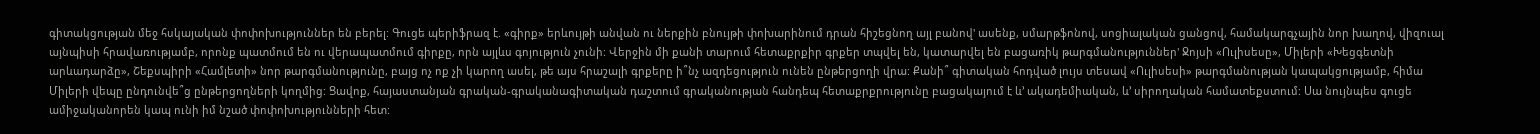գիտակցության մեջ հսկայական փոփոխություններ են բերել: Գուցե պերիֆրազ է. «գիրք» երևույթի անվան ու ներքին բնույթի փոխարինում դրան հիշեցնող այլ բանով' ասենք, սմարթֆոնով, սոցիալական ցանցով, համակարգչային նոր խաղով, վիզուալ այնպիսի հրավառությամբ, որոնք պատմում են ու վերապատմում գիրքը, որն այլևս գոյություն չունի: Վերջին մի քանի տարում հետաքրքիր գրքեր տպվել են, կատարվել են բացառիկ թարգմանություններ' Ջոյսի «Ուլիսեսը», Միլերի «Խեցգետնի արևադարձը», Շեքսպիրի «Համլետի» նոր թարգմանությունը, բայց ոչ ոք չի կարող ասել, թե այս հրաշալի գրքերը ի՞նչ ազդեցություն ունեն ընթերցողի վրա: Քանի՞ գիտական հոդված լույս տեսավ «Ուլիսեսի» թարգմանության կապակցությամբ, հիմա Միլերի վեպը ընդունվե՞ց ընթերցողների կողմից: Ցավոք, հայաստանյան գրական-գրականագիտական դաշտում գրականության հանդեպ հետաքրքրությունը բացակայում է և’ ակադեմիական, և’ սիրողական համատեքստում: Սա նույնպես գուցե ամիջականորեն կապ ունի իմ նշած փոփոխությունների հետ: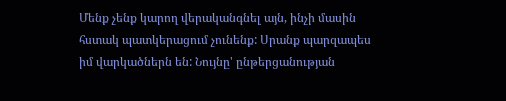Մենք չենք կարող վերականգնել այն, ինչի մասին հստակ պատկերացում չունենք: Սրանք պարզապես իմ վարկածներն են: Նույնը' ընթերցանության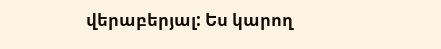վերաբերյալ: Ես կարող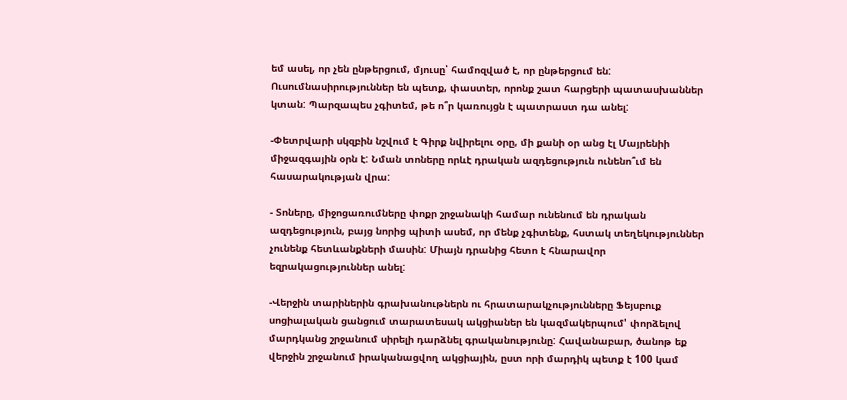եմ ասել, որ չեն ընթերցում, մյուսը՝ համոզված է, որ ընթերցում են: Ուսումնասիրություններ են պետք, փաստեր, որոնք շատ հարցերի պատասխաններ կտան: Պարզապես չգիտեմ, թե ո՞ր կառույցն է պատրաստ դա անել:

-Փետրվարի սկզբին նշվում է Գիրք նվիրելու օրը, մի քանի օր անց էլ Մայրենիի միջազգային օրն է: Նման տոները որևէ դրական ազդեցություն ունենո՞ւմ են հասարակության վրա:

- Տոները, միջոցառումները փոքր շրջանակի համար ունենում են դրական ազդեցություն, բայց նորից պիտի ասեմ, որ մենք չգիտենք, հստակ տեղեկություններ չունենք հետևանքների մասին: Միայն դրանից հետո է հնարավոր եզրակացություններ անել:

-Վերջին տարիներին գրախանութներն ու հրատարակչությունները Ֆեյսբուք սոցիալական ցանցում տարատեսակ ակցիաներ են կազմակերպում' փորձելով մարդկանց շրջանում սիրելի դարձնել գրականությունը: Հավանաբար, ծանոթ եք վերջին շրջանում իրականացվող ակցիային, ըստ որի մարդիկ պետք է 100 կամ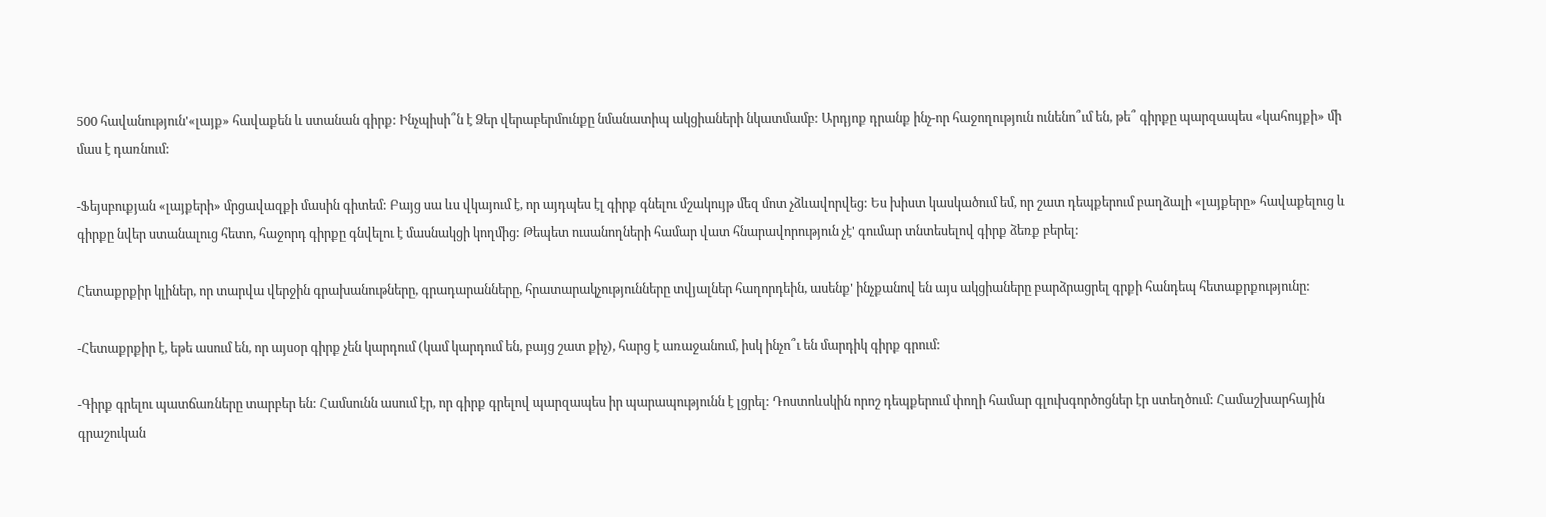500 հավանություն'«լայք» հավաքեն և ստանան գիրք: Ինչպիսի՞ն է Ձեր վերաբերմունքը նմանատիպ ակցիաների նկատմամբ: Արդյոք դրանք ինչ-որ հաջողություն ունենո՞ւմ են, թե՞ գիրքը պարզապես «կահույքի» մի մաս է դառնում:

-Ֆեյսբուքյան «լայքերի» մրցավազքի մասին գիտեմ: Բայց սա ևս վկայում է, որ այդպես էլ գիրք գնելու մշակույթ մեզ մոտ չձևավորվեց: Ես խիստ կասկածում եմ, որ շատ դեպքերում բաղձալի «լայքերը» հավաքելուց և գիրքը նվեր ստանալուց հետո, հաջորդ գիրքը գնվելու է մասնակցի կողմից: Թեպետ ուսանողների համար վատ հնարավորություն չէ' գումար տնտեսելով գիրք ձեռք բերել:

Հետաքրքիր կլիներ, որ տարվա վերջին գրախանութները, գրադարանները, հրատարակչությունները տվյալներ հաղորդեին, ասենք' ինչքանով են այս ակցիաները բարձրացրել գրքի հանդեպ հետաքրքությունը:

-Հետաքրքիր է, եթե ասում են, որ այսօր գիրք չեն կարդում (կամ կարդում են, բայց շատ քիչ), հարց է առաջանում, իսկ ինչո՞ւ են մարդիկ գիրք գրում:

-Գիրք գրելու պատճառները տարբեր են: Համսունն ասում էր, որ գիրք գրելով պարզապես իր պարապությունն է լցրել: Դոստոևսկին որոշ դեպքերում փողի համար գլուխգործոցներ էր ստեղծում: Համաշխարհային գրաշուկան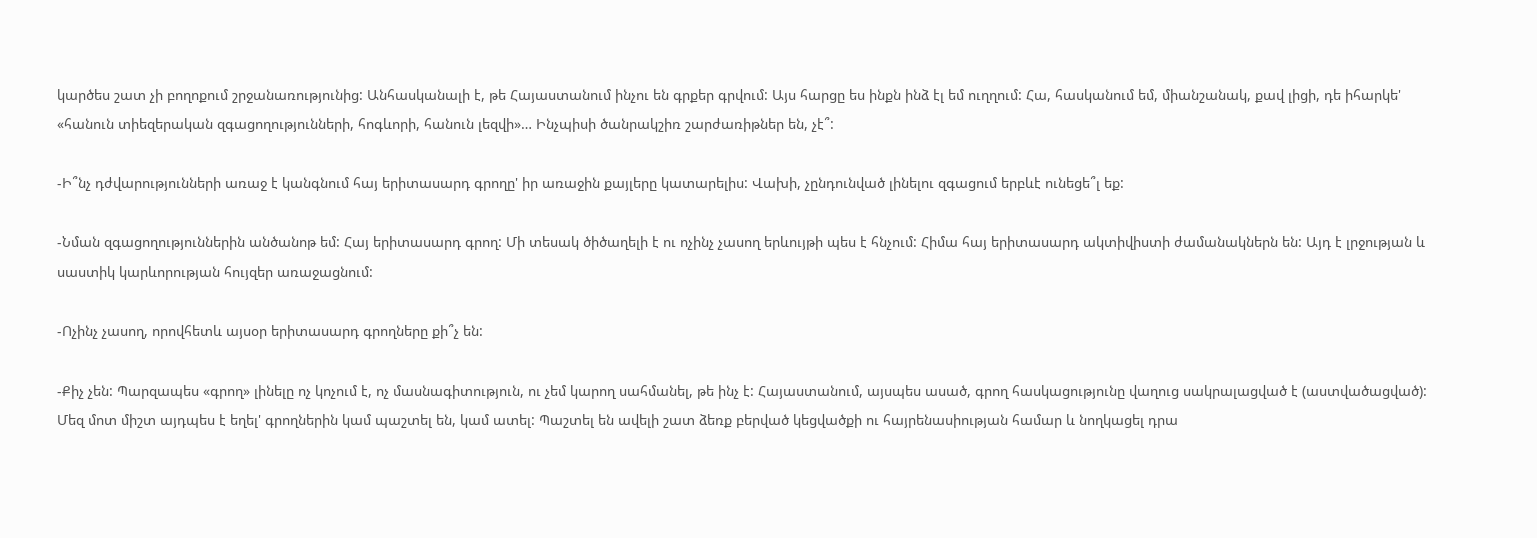կարծես շատ չի բողոքում շրջանառությունից: Անհասկանալի է, թե Հայաստանում ինչու են գրքեր գրվում: Այս հարցը ես ինքն ինձ էլ եմ ուղղում: Հա, հասկանում եմ, միանշանակ, քավ լիցի, դե իհարկե' «հանուն տիեզերական զգացողությունների, հոգևորի, հանուն լեզվի»… Ինչպիսի ծանրակշիռ շարժառիթներ են, չէ՞:

-Ի՞նչ դժվարությունների առաջ է կանգնում հայ երիտասարդ գրողը' իր առաջին քայլերը կատարելիս: Վախի, չընդունված լինելու զգացում երբևէ ունեցե՞լ եք:

-Նման զգացողություններին անծանոթ եմ: Հայ երիտասարդ գրող: Մի տեսակ ծիծաղելի է ու ոչինչ չասող երևույթի պես է հնչում: Հիմա հայ երիտասարդ ակտիվիստի ժամանակներն են: Այդ է լրջության և սաստիկ կարևորության հույզեր առաջացնում:

-Ոչինչ չասող, որովհետև այսօր երիտասարդ գրողները քի՞չ են:

-Քիչ չեն: Պարզապես «գրող» լինելը ոչ կոչում է, ոչ մասնագիտություն, ու չեմ կարող սահմանել, թե ինչ է: Հայաստանում, այսպես ասած, գրող հասկացությունը վաղուց սակրալացված է (աստվածացված): Մեզ մոտ միշտ այդպես է եղել' գրողներին կամ պաշտել են, կամ ատել: Պաշտել են ավելի շատ ձեռք բերված կեցվածքի ու հայրենասիության համար և նողկացել դրա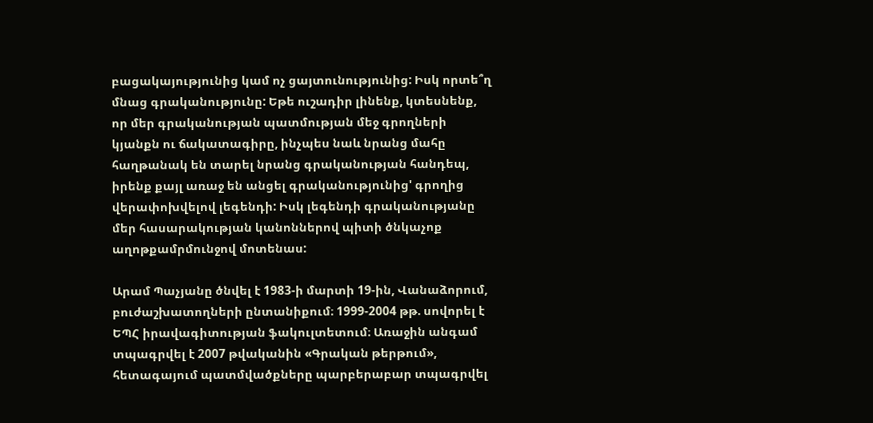բացակայությունից կամ ոչ ցայտունությունից: Իսկ որտե՞ղ մնաց գրականությունը: Եթե ուշադիր լինենք, կտեսնենք, որ մեր գրականության պատմության մեջ գրողների կյանքն ու ճակատագիրը, ինչպես նաև նրանց մահը հաղթանակ են տարել նրանց գրականության հանդեպ, իրենք քայլ առաջ են անցել գրականությունից' գրողից վերափոխվելով լեգենդի: Իսկ լեգենդի գրականությանը մեր հասարակության կանոններով պիտի ծնկաչոք աղոթքամրմունջով մոտենաս:

Արամ Պաչյանը ծնվել է 1983-ի մարտի 19-ին, Վանաձորում, բուժաշխատողների ընտանիքում։ 1999-2004 թթ. սովորել է ԵՊՀ իրավագիտության ֆակուլտետում։ Առաջին անգամ տպագրվել է 2007 թվականին «Գրական թերթում», հետագայում պատմվածքները պարբերաբար տպագրվել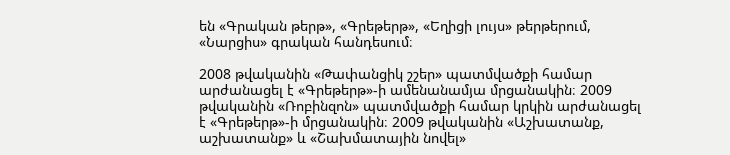են «Գրական թերթ», «Գրեթերթ», «Եղիցի լույս» թերթերում, «Նարցիս» գրական հանդեսում։

2008 թվականին «Թափանցիկ շշեր» պատմվածքի համար արժանացել է «Գրեթերթ»-ի ամենանամյա մրցանակին։ 2009 թվականին «Ռոբինզոն» պատմվածքի համար կրկին արժանացել է «Գրեթերթ»-ի մրցանակին։ 2009 թվականին «Աշխատանք, աշխատանք» և «Շախմատային նովել»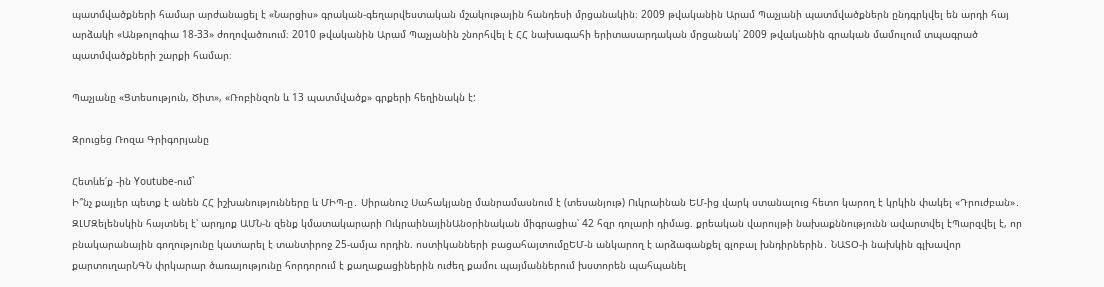պատմվածքների համար արժանացել է «Նարցիս» գրական-գեղարվեստական մշակութային հանդեսի մրցանակին։ 2009 թվականին Արամ Պաչյանի պատմվածքներն ընդգրկվել են արդի հայ արձակի «Անթոլոգիա 18-33» ժողովածուում։ 2010 թվականին Արամ Պաչյանին շնորհվել է ՀՀ նախագահի երիտասարդական մրցանակ՝ 2009 թվականին գրական մամուլում տպագրած պատմվածքների շարքի համար։

Պաչյանը «Ցտեսություն, Ծիտ», «Ռոբինզոն և 13 պատմվածք» գրքերի հեղինակն է:

Զրուցեց Ռոզա Գրիգորյանը

Հետևե՛ք -ին Youtube-ում`
Ի՞նչ քայլեր պետք է անեն ՀՀ իշխանությունները և ՄԻՊ-ը․ Սիրանուշ Սահակյանը մանրամասնում է (տեսանյութ) Ուկրաինան ԵՄ-ից վարկ ստանալուց հետո կարող է կրկին փակել «Դրուժբան»․ ԶԼՄԶելենսկին հայտնել է՝ արդյոք ԱՄՆ-ն զենք կմատակարարի ՈւկրաինայինԱնօրինական միգրացիա՝ 42 հզր դոլարի դիմաց. քրեական վարույթի նախաքննությունն ավարտվել էՊարզվել է, որ բնակարանային գողությունը կատարել է տանտիրոջ 25-ամյա որդին. ոստիկանների բացահայտումըԵՄ-ն անկարող է արձագանքել գլոբալ խնդիրներին․ ՆԱՏՕ-ի նախկին գլխավոր քարտուղարՆԳՆ փրկարար ծառայությունը հորդորում է քաղաքացիներին ուժեղ քամու պայմաններում խստորեն պահպանել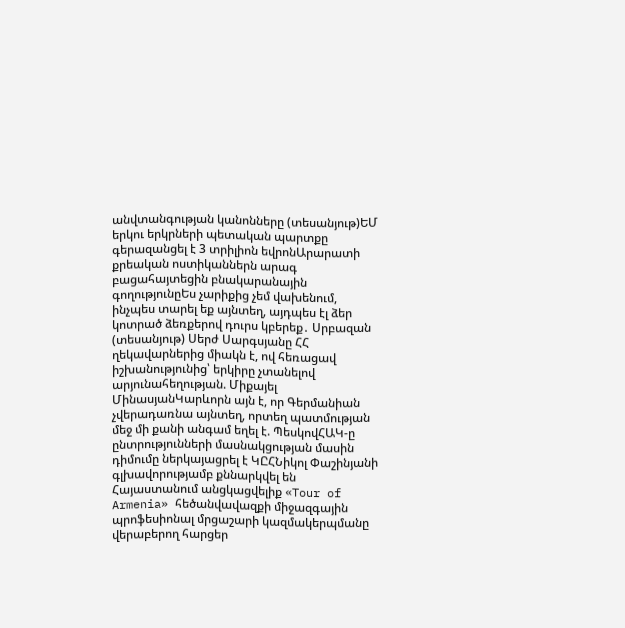անվտանգության կանոնները (տեսանյութ)ԵՄ երկու երկրների պետական պարտքը գերազանցել է 3 տրիլիոն եվրոնԱրարատի քրեական ոստիկաններն արագ բացահայտեցին բնակարանային գողությունըԵս չարիքից չեմ վախենում, ինչպես տարել եք այնտեղ, այդպես էլ ձեր կոտրած ձեռքերով դուրս կբերեք․ Սրբազան (տեսանյութ) Սերժ Սարգսյանը ՀՀ ղեկավարներից միակն է, ով հեռացավ իշխանությունից՝ երկիրը չտանելով արյունահեղության. Միքայել ՄինասյանԿարևորն այն է, որ Գերմանիան չվերադառնա այնտեղ, որտեղ պատմության մեջ մի քանի անգամ եղել է. ՊեսկովՀԱԿ-ը ընտրությունների մասնակցության մասին դիմումը ներկայացրել է ԿԸՀՆիկոլ Փաշինյանի գլխավորությամբ քննարկվել են Հայաստանում անցկացվելիք «Tour of Armenia» հեծանվավազքի միջազգային պրոֆեսիոնալ մրցաշարի կազմակերպմանը վերաբերող հարցեր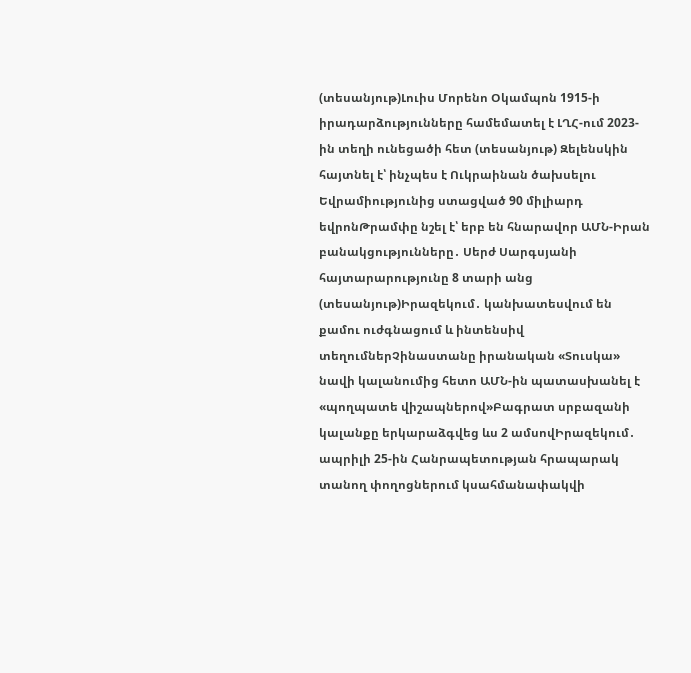(տեսանյութ)Լուիս Մորենո Օկամպոն 1915-ի իրադարձությունները համեմատել է ԼՂՀ-ում 2023-ին տեղի ունեցածի հետ (տեսանյութ) Զելենսկին հայտնել է՝ ինչպես է Ուկրաինան ծախսելու Եվրամիությունից ստացված 90 միլիարդ եվրոնԹրամփը նշել է՝ երբ են հնարավոր ԱՄՆ-Իրան բանակցությունները․ Սերժ Սարգսյանի հայտարարությունը 8 տարի անց (տեսանյութ)Իրազեկում․ կանխատեսվում են քամու ուժգնացում և ինտենսիվ տեղումներՉինաստանը իրանական «Տուսկա» նավի կալանումից հետո ԱՄՆ-ին պատասխանել է «պողպատե վիշապներով»Բագրատ սրբազանի կալանքը երկարաձգվեց ևս 2 ամսովԻրազեկում․ ապրիլի 25-ին Հանրապետության հրապարակ տանող փողոցներում կսահմանափակվի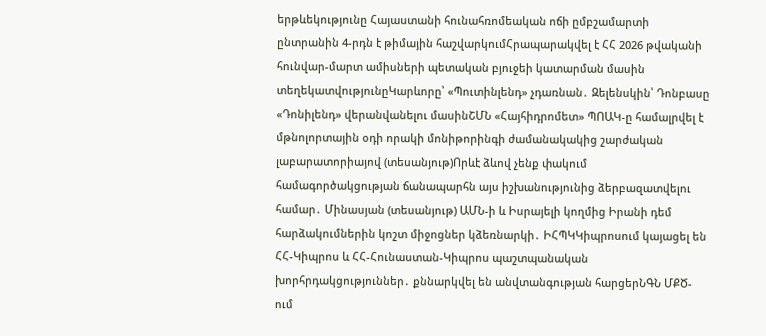երթևեկությունը Հայաստանի հունահռոմեական ոճի ըմբշամարտի ընտրանին 4-րդն է թիմային հաշվարկումՀրապարակվել է ՀՀ 2026 թվականի հունվար-մարտ ամիսների պետական բյուջեի կատարման մասին տեղեկատվությունըԿարևորը՝ «Պուտինլենդ» չդառնան․ Զելենսկին՝ Դոնբասը «Դոնիլենդ» վերանվանելու մասինՇՄՆ «Հայհիդրոմետ» ՊՈԱԿ-ը համալրվել է մթնոլորտային օդի որակի մոնիթորինգի ժամանակակից շարժական լաբարատորիայով (տեսանյութ)Որևէ ձևով չենք փակում համագործակցության ճանապարհն այս իշխանությունից ձերբազատվելու համար․ Մինասյան (տեսանյութ) ԱՄՆ-ի և Իսրայելի կողմից Իրանի դեմ հարձակումներին կոշտ միջոցներ կձեռնարկի․ ԻՀՊԿԿիպրոսում կայացել են ՀՀ-Կիպրոս և ՀՀ-Հունաստան-Կիպրոս պաշտպանական խորհրդակցություններ․ քննարկվել են անվտանգության հարցերՆԳՆ ՄՔԾ-ում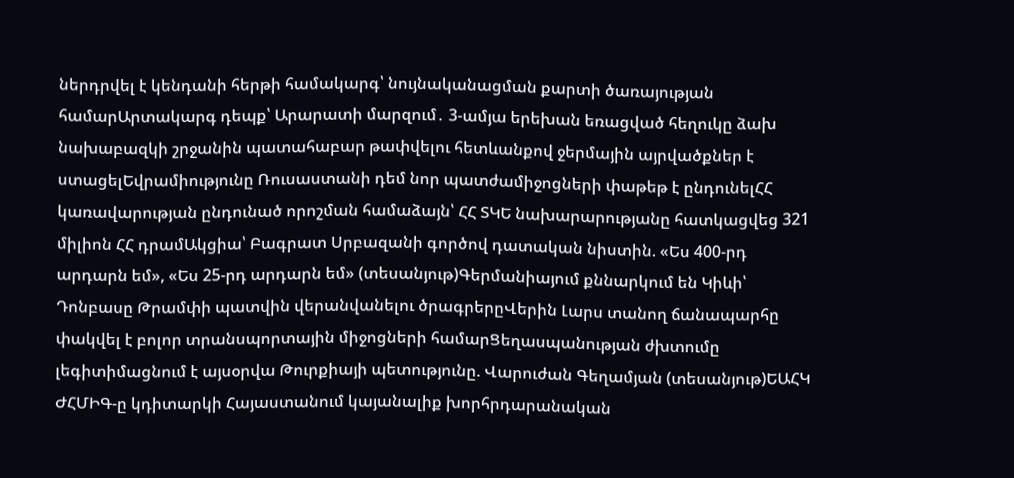ներդրվել է կենդանի հերթի համակարգ՝ նույնականացման քարտի ծառայության համարԱրտակարգ դեպք՝ Արարատի մարզում․ 3-ամյա երեխան եռացված հեղուկը ձախ նախաբազկի շրջանին պատահաբար թափվելու հետևանքով ջերմային այրվածքներ է ստացելԵվրամիությունը Ռուսաստանի դեմ նոր պատժամիջոցների փաթեթ է ընդունելՀՀ կառավարության ընդունած որոշման համաձայն՝ ՀՀ ՏԿԵ նախարարությանը հատկացվեց 321 միլիոն ՀՀ դրամԱկցիա՝ Բագրատ Սրբազանի գործով դատական նիստին. «Ես 400-րդ արդարն եմ», «Ես 25-րդ արդարն եմ» (տեսանյութ)Գերմանիայում քննարկում են Կիևի՝ Դոնբասը Թրամփի պատվին վերանվանելու ծրագրերըՎերին Լարս տանող ճանապարհը փակվել է բոլոր տրանսպորտային միջոցների համարՑեղասպանության ժխտումը լեգիտիմացնում է այսօրվա Թուրքիայի պետությունը. Վարուժան Գեղամյան (տեսանյութ)ԵԱՀԿ ԺՀՄԻԳ-ը կդիտարկի Հայաստանում կայանալիք խորհրդարանական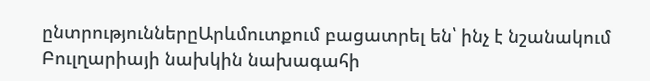ընտրություններըԱրևմուտքում բացատրել են՝ ինչ է նշանակում Բուլղարիայի նախկին նախագահի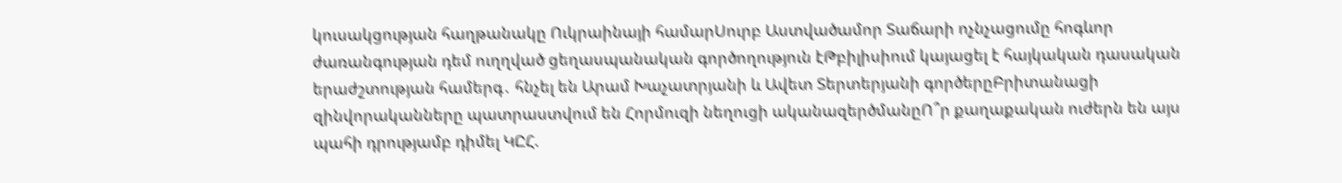կուսակցության հաղթանակը Ուկրաինայի համարՍուրբ Աստվածամոր Տաճարի ոչնչացումը հոգևոր ժառանգության դեմ ուղղված ցեղասպանական գործողություն էԹբիլիսիում կայացել է հայկական դասական երաժշտության համերգ․ հնչել են Արամ Խաչատրյանի և Ավետ Տերտերյանի գործերըԲրիտանացի զինվորականները պատրաստվում են Հորմուզի նեղուցի ականազերծմանըՈ՞ր քաղաքական ուժերն են այս պահի դրությամբ դիմել ԿԸՀ.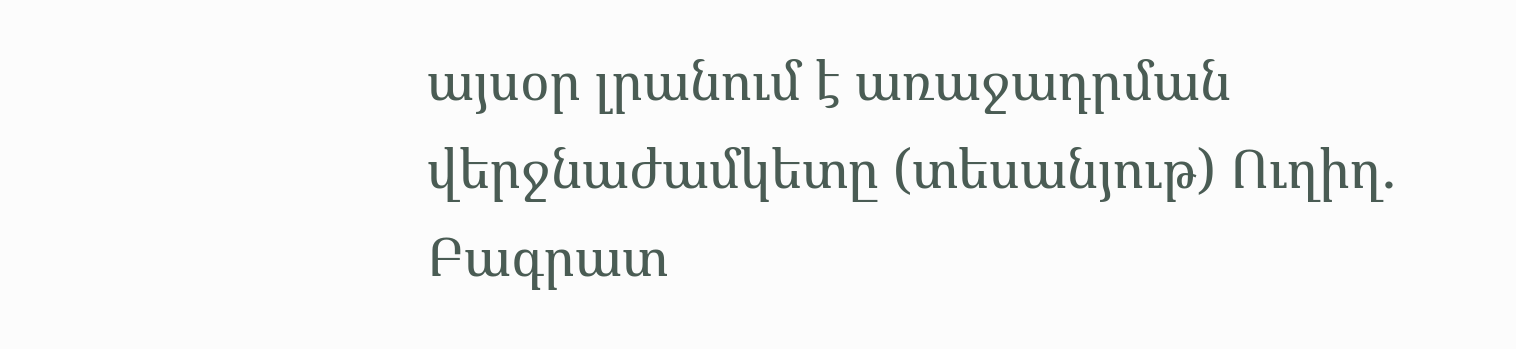այսօր լրանում է առաջադրման վերջնաժամկետը (տեսանյութ) Ուղիղ․ Բագրատ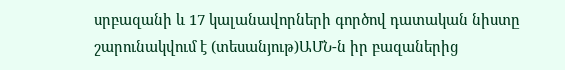սրբազանի և 17 կալանավորների գործով դատական նիստը շարունակվում է (տեսանյութ)ԱՄՆ-ն իր բազաներից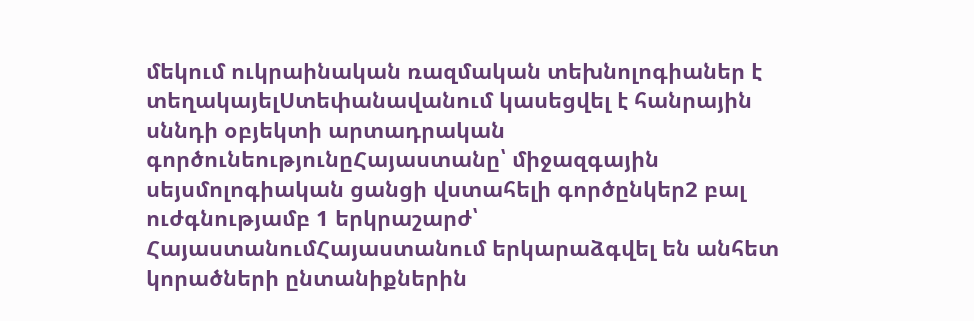մեկում ուկրաինական ռազմական տեխնոլոգիաներ է տեղակայելՍտեփանավանում կասեցվել է հանրային սննդի օբյեկտի արտադրական գործունեությունըՀայաստանը՝ միջազգային սեյսմոլոգիական ցանցի վստահելի գործընկեր2 բալ ուժգնությամբ 1 երկրաշարժ՝ ՀայաստանումՀայաստանում երկարաձգվել են անհետ կորածների ընտանիքներին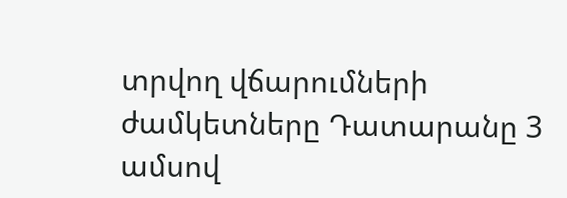տրվող վճարումների ժամկետները Դատարանը 3 ամսով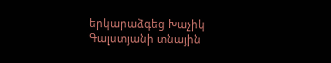երկարաձգեց Խաչիկ Գալստյանի տնային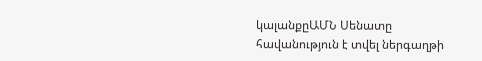կալանքըԱՄՆ Սենատը հավանություն է տվել ներգաղթի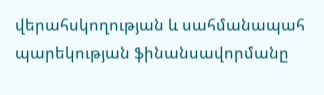վերահսկողության և սահմանապահ պարեկության ֆինանսավորմանը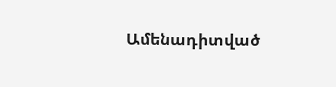Ամենադիտված